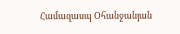Համազասպ Օհանջանյան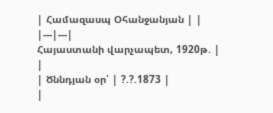| Համազասպ Օհանջանյան | |
|---|---|
Հայաստանի վարչապետ, 1920թ. |
|
| Ծննդյան օր՝ | ?.?.1873 |
|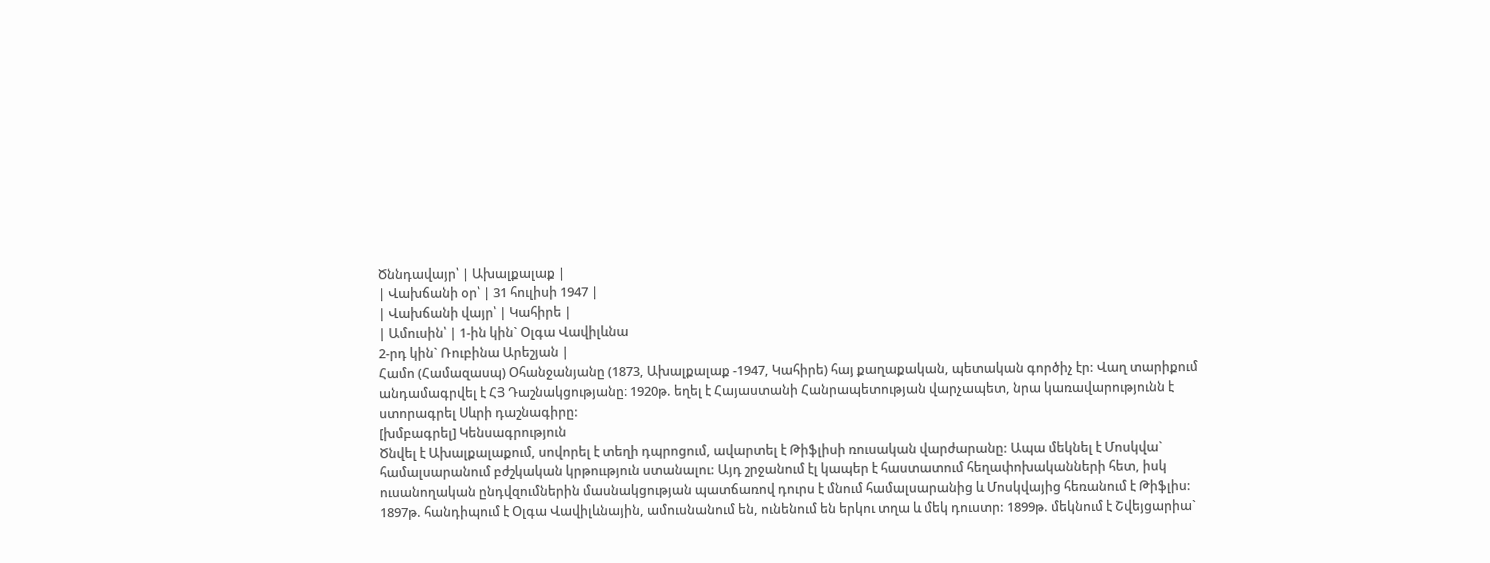Ծննդավայր՝ | Ախալքալաք |
| Վախճանի օր՝ | 31 հուլիսի 1947 |
| Վախճանի վայր՝ | Կահիրե |
| Ամուսին՝ | 1-ին կին` Օլգա Վավիլևնա
2-րդ կին` Ռուբինա Արեշյան |
Համո (Համազասպ) Օհանջանյանը (1873, Ախալքալաք -1947, Կահիրե) հայ քաղաքական, պետական գործիչ էր: Վաղ տարիքում անդամագրվել է ՀՅ Դաշնակցությանը։ 1920թ. եղել է Հայաստանի Հանրապետության վարչապետ, նրա կառավարությունն է ստորագրել Սևրի դաշնագիրը:
[խմբագրել] Կենսագրություն
Ծնվել է Ախալքալաքում, սովորել է տեղի դպրոցում, ավարտել է Թիֆլիսի ռուսական վարժարանը: Ապա մեկնել է Մոսկվա` համալսարանում բժշկական կրթոււթյուն ստանալու: Այդ շրջանում էլ կապեր է հաստատում հեղափոխականների հետ, իսկ ուսանողական ընդվզումներին մասնակցության պատճառով դուրս է մնում համալսարանից և Մոսկվայից հեռանում է Թիֆլիս: 1897թ. հանդիպում է Օլգա Վավիլևնային, ամուսնանում են, ունենում են երկու տղա և մեկ դուստր: 1899թ. մեկնում է Շվեյցարիա`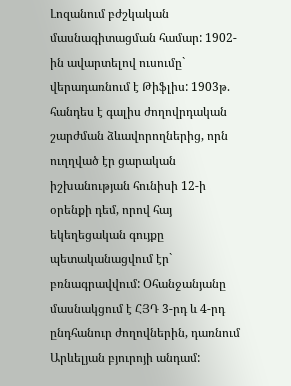Լոզանում բժշկական մասնագիտացման համար: 1902-ին ավարտելով ուսումը` վերադառնում է Թիֆլիս: 1903թ. հանդես է գալիս ժողովրդական շարժման ձևավորողներից, որն ուղղված էր ցարական իշխանության հունիսի 12-ի օրենքի դեմ, որով հայ եկեղեցական գույքը պետականացվում էր` բռնագրավվում: Օհանջանյանը մասնակցում է ՀՅԴ 3-րդ և 4-րդ ընդհանուր ժողովներին, դառնում Արևելյան բյուրոյի անդամ: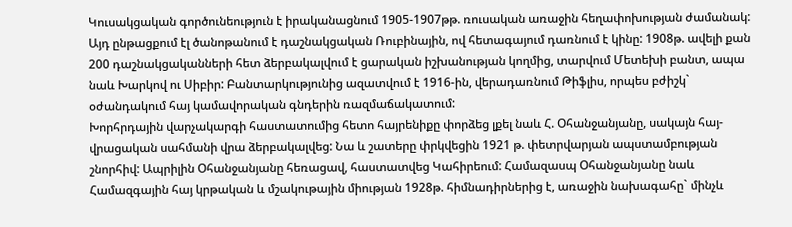Կուսակցական գործունեություն է իրականացնում 1905-1907թթ. ռուսական առաջին հեղափոխության ժամանակ: Այդ ընթացքում էլ ծանոթանում է դաշնակցական Ռուբինային, ով հետագայում դառնում է կինը: 1908թ. ավելի քան 200 դաշնակցականների հետ ձերբակալվում է ցարական իշխանության կողմից, տարվում Մետեխի բանտ, ապա նաև Խարկով ու Սիբիր: Բանտարկությունից ազատվում է 1916-ին, վերադառնում Թիֆլիս, որպես բժիշկ` օժանդակում հայ կամավորական գնդերին ռազմաճակատում:
Խորհրդային վարչակարգի հաստատումից հետո հայրենիքը փորձեց լքել նաև Հ. Օհանջանյանը, սակայն հայ-վրացական սահմանի վրա ձերբակալվեց: Նա և շատերը փրկվեցին 1921 թ. փետրվարյան ապստամբության շնորհիվ: Ապրիլին Օհանջանյանը հեռացավ, հաստատվեց Կահիրեում: Համազասպ Օհանջանյանը նաև Համազգային հայ կրթական և մշակութային միության 1928թ. հիմնադիրներից է, առաջին նախագահը` մինչև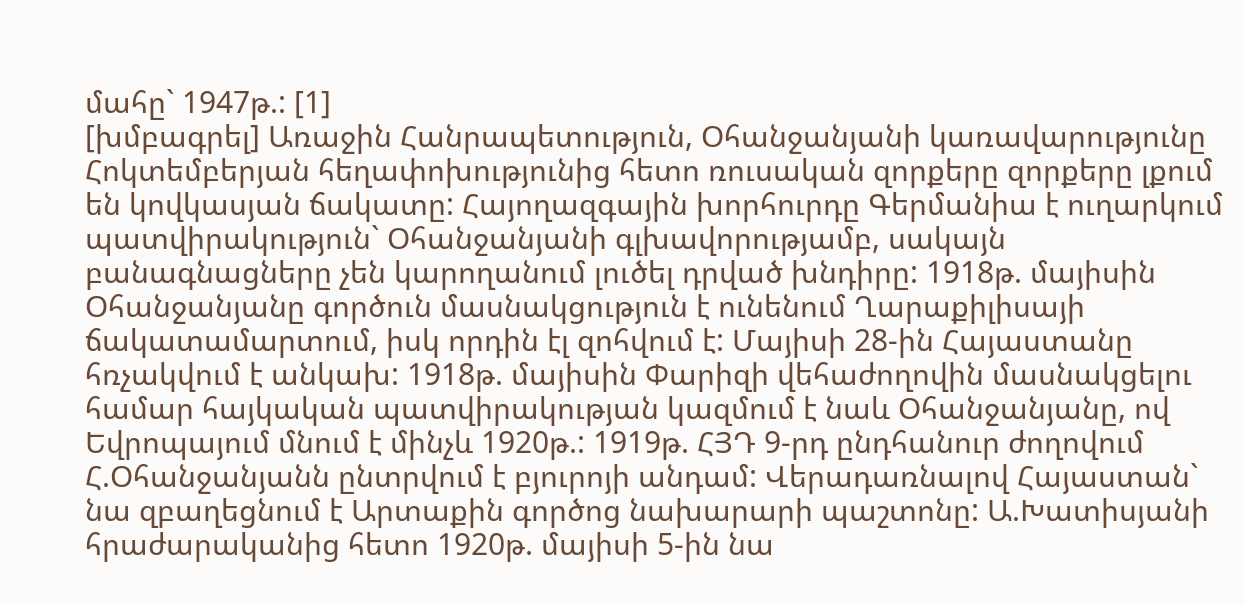մահը` 1947թ.: [1]
[խմբագրել] Առաջին Հանրապետություն, Օհանջանյանի կառավարությունը
Հոկտեմբերյան հեղափոխությունից հետո ռուսական զորքերը զորքերը լքում են կովկասյան ճակատը: Հայողազգային խորհուրդը Գերմանիա է ուղարկում պատվիրակություն` Օհանջանյանի գլխավորությամբ, սակայն բանագնացները չեն կարողանում լուծել դրված խնդիրը: 1918թ. մայիսին Օհանջանյանը գործուն մասնակցություն է ունենում Ղարաքիլիսայի ճակատամարտում, իսկ որդին էլ զոհվում է: Մայիսի 28-ին Հայաստանը հռչակվում է անկախ: 1918թ. մայիսին Փարիզի վեհաժողովին մասնակցելու համար հայկական պատվիրակության կազմում է նաև Օհանջանյանը, ով Եվրոպայում մնում է մինչև 1920թ.: 1919թ. ՀՅԴ 9-րդ ընդհանուր ժողովում Հ.Օհանջանյանն ընտրվում է բյուրոյի անդամ: Վերադառնալով Հայաստան` նա զբաղեցնում է Արտաքին գործոց նախարարի պաշտոնը: Ա.Խատիսյանի հրաժարականից հետո 1920թ. մայիսի 5-ին նա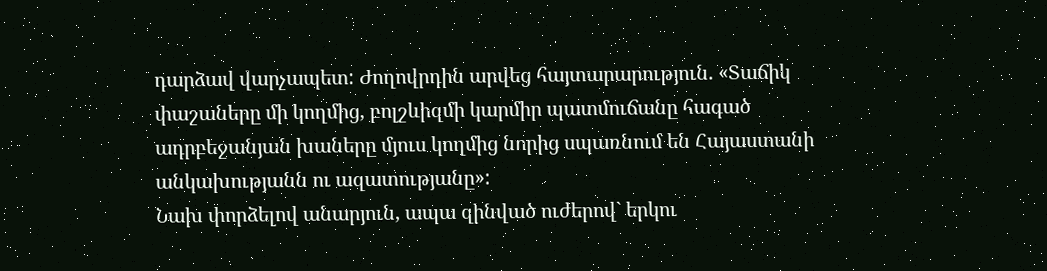դարձավ վարչապետ: Ժողովրդին արվեց հայտարարություն. «Տաճիկ փաշաները մի կողմից, բոլշևիզմի կարմիր պատմուճանը հագած ադրբեջանյան խաները մյուս կողմից նորից սպառնում են Հայաստանի անկախությանն ու ազատությանը»:
Նախ փորձելով անարյուն, ապա զինված ուժերով` երկու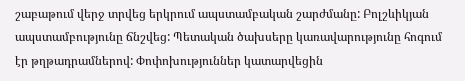շաբաթում վերջ տրվեց երկրում ապստամբական շարժմանը: Բոլշևիկյան ապստամբությունը ճնշվեց: Պետական ծախսերը կառավարությունը հոգում էր թղթադրամներով: Փոփոխություններ կատարվեցին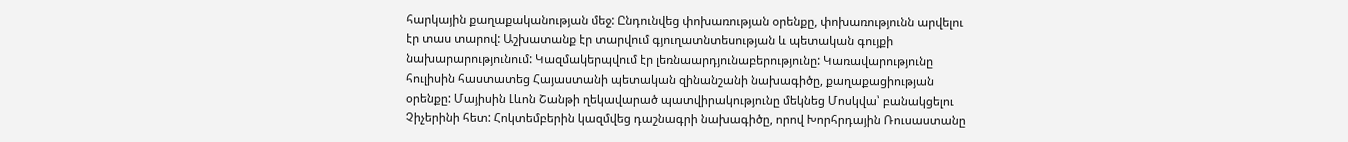հարկային քաղաքականության մեջ: Ընդունվեց փոխառության օրենքը, փոխառությունն արվելու էր տաս տարով: Աշխատանք էր տարվում գյուղատնտեսության և պետական գույքի նախարարությունում: Կազմակերպվում էր լեռնաարդյունաբերությունը: Կառավարությունը հուլիսին հաստատեց Հայաստանի պետական զինանշանի նախագիծը, քաղաքացիության օրենքը: Մայիսին Լևոն Շանթի ղեկավարած պատվիրակությունը մեկնեց Մոսկվա՝ բանակցելու Չիչերինի հետ: Հոկտեմբերին կազմվեց դաշնագրի նախագիծը, որով Խորհրդային Ռուսաստանը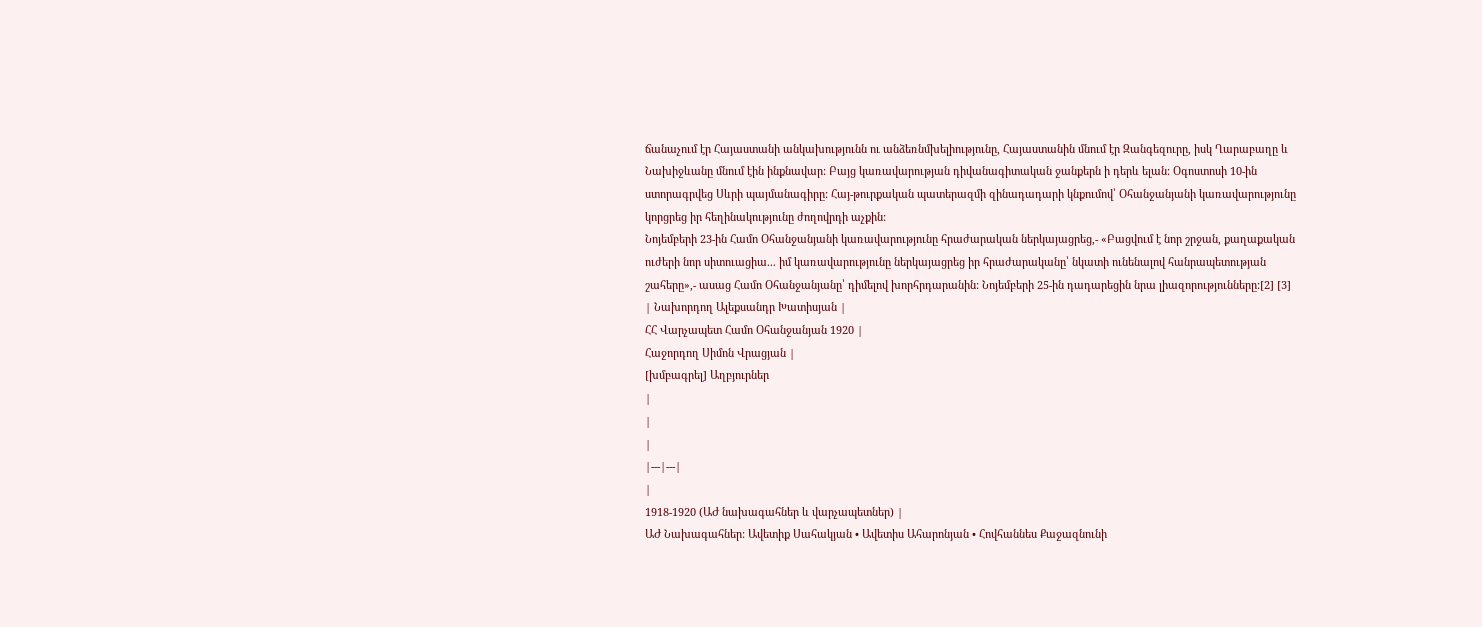ճանաչում էր Հայաստանի անկախությունն ու անձեռնմխելիությունը, Հայաստանին մնում էր Զանգեզուրը, իսկ Ղարաբաղը և Նախիջևանը մնում էին ինքնավար: Բայց կառավարության դիվանագիտական ջանքերն ի դերև ելան: Օգոստոսի 10-ին ստորագրվեց Սևրի պայմանագիրը: Հայ-թուրքական պատերազմի զինադադարի կնքումով՝ Օհանջանյանի կառավարությունը կորցրեց իր հեղինակությունը ժողովրդի աչքին:
Նոյեմբերի 23-ին Համո Օհանջանյանի կառավարությունը հրաժարական ներկայացրեց,- «Բացվում է նոր շրջան, քաղաքական ուժերի նոր սիտուացիա... իմ կառավարությունը ներկայացրեց իր հրաժարականը՝ նկատի ունենալով հանրապետության շահերը»,- ասաց Համո Օհանջանյանը՝ դիմելով խորհրդարանին: Նոյեմբերի 25-ին դադարեցին նրա լիազորությունները:[2] [3]
| Նախորդող Ալեքսանդր Խատիսյան |
ՀՀ Վարչապետ Համո Օհանջանյան 1920 |
Հաջորդող Սիմոն Վրացյան |
[խմբագրել] Աղբյուրներ
|
|
|
|---|---|
|
1918-1920 (ԱԺ նախագահներ և վարչապետներ) |
ԱԺ Նախագահներ: Ավետիք Սահակյան • Ավետիս Ահարոնյան • Հովհաննես Քաջազնունի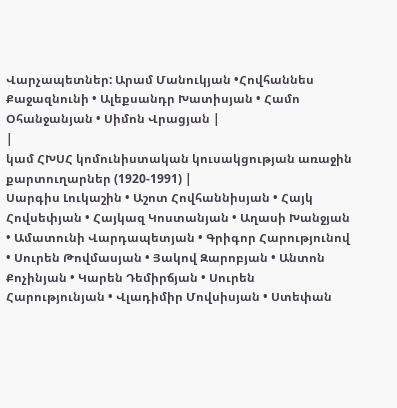Վարչապետներ: Արամ Մանուկյան •Հովհաննես Քաջազնունի • Ալեքսանդր Խատիսյան • Համո Օհանջանյան • Սիմոն Վրացյան |
|
կամ ՀԽՍՀ կոմունիստական կուսակցության առաջին քարտուղարներ (1920-1991) |
Սարգիս Լուկաշին • Աշոտ Հովհաննիսյան • Հայկ Հովսեփյան • Հայկազ Կոստանյան • Աղասի Խանջյան • Ամատունի Վարդապետյան • Գրիգոր Հարությունով • Սուրեն Թովմասյան • Յակով Զարոբյան • Անտոն Քոչինյան • Կարեն Դեմիրճյան • Սուրեն Հարությունյան • Վլադիմիր Մովսիսյան • Ստեփան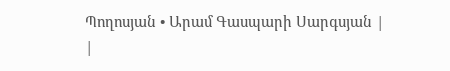Պողոսյան • Արամ Գասպարի Սարգսյան |
|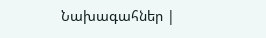Նախագահներ |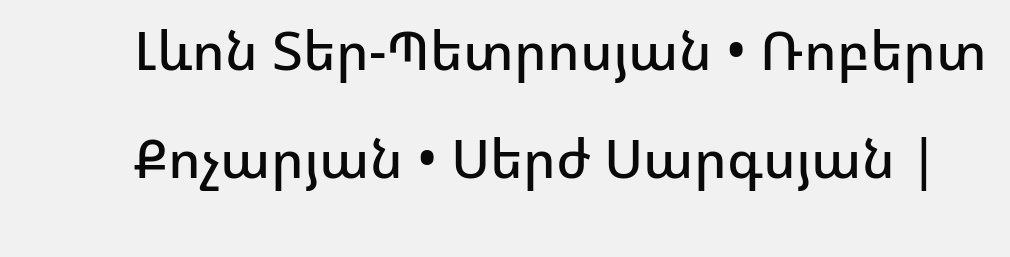Լևոն Տեր-Պետրոսյան • Ռոբերտ Քոչարյան • Սերժ Սարգսյան |